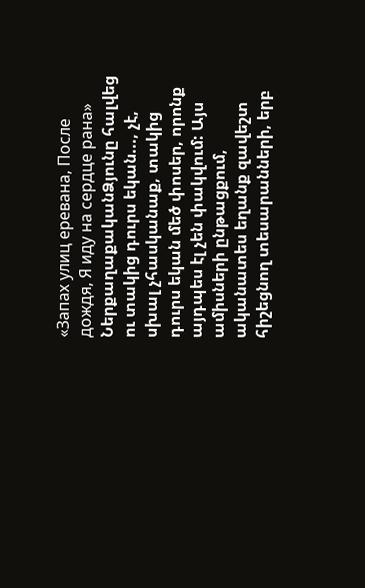«Запах улиц еревана, После дождя, Я иду на сердце рана»
ՆերքաղաքականՁյունը հալվեց ու տակից դուրս եկան..., չէ, սխալ չհասկանաք, տակից դուրս եկան մեծ փոսեր, որոնք այդպես էլ չեն փակվում: Այս ամիսների ընթացքում, ականատես եղանք զավեշտ հիշեցնող տեսարանների, երբ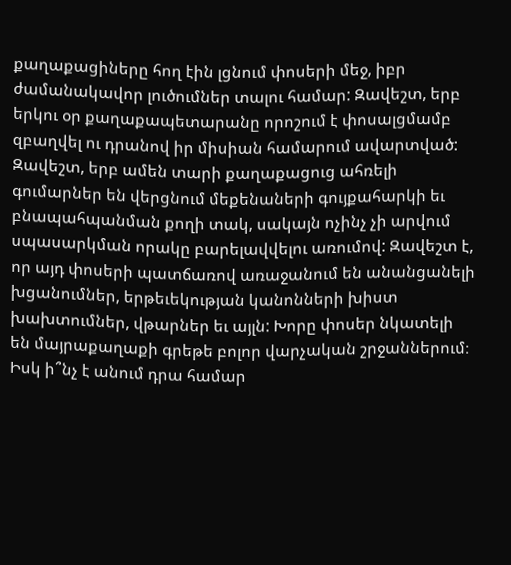քաղաքացիները հող էին լցնում փոսերի մեջ, իբր ժամանակավոր լուծումներ տալու համար: Զավեշտ, երբ երկու օր քաղաքապետարանը որոշում է փոսալցմամբ զբաղվել ու դրանով իր միսիան համարում ավարտված:
Զավեշտ, երբ ամեն տարի քաղաքացուց ահռելի գումարներ են վերցնում մեքենաների գույքահարկի եւ բնապահպանման քողի տակ, սակայն ոչինչ չի արվում սպասարկման որակը բարելավվելու առումով: Զավեշտ է, որ այդ փոսերի պատճառով առաջանում են անանցանելի խցանումներ, երթեւեկության կանոնների խիստ խախտումներ, վթարներ եւ այլն: Խորը փոսեր նկատելի են մայրաքաղաքի գրեթե բոլոր վարչական շրջաններում։ Իսկ ի՞նչ է անում դրա համար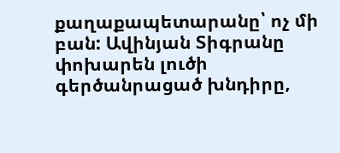քաղաքապետարանը՝ ոչ մի բան: Ավինյան Տիգրանը փոխարեն լուծի գերծանրացած խնդիրը,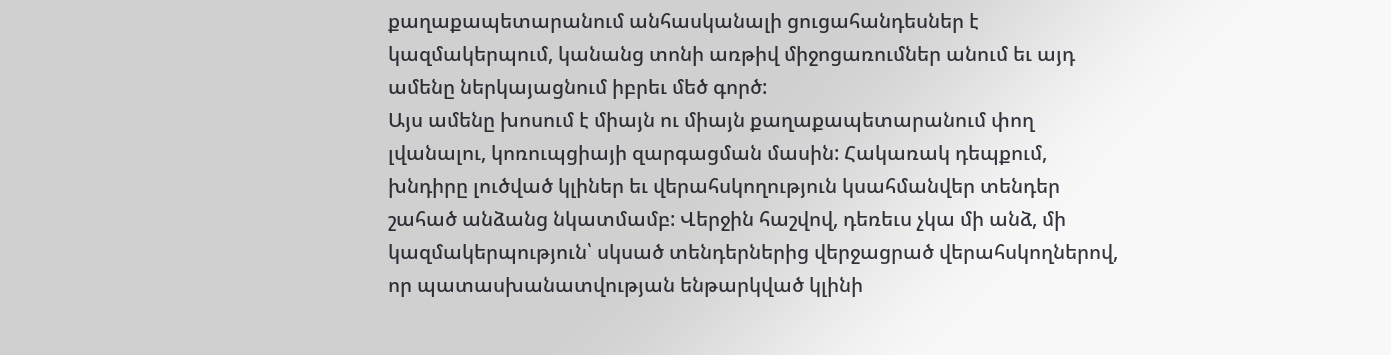քաղաքապետարանում անհասկանալի ցուցահանդեսներ է կազմակերպում, կանանց տոնի առթիվ միջոցառումներ անում եւ այդ ամենը ներկայացնում իբրեւ մեծ գործ:
Այս ամենը խոսում է միայն ու միայն քաղաքապետարանում փող լվանալու, կոռուպցիայի զարգացման մասին: Հակառակ դեպքում, խնդիրը լուծված կլիներ եւ վերահսկողություն կսահմանվեր տենդեր շահած անձանց նկատմամբ: Վերջին հաշվով, դեռեւս չկա մի անձ, մի կազմակերպություն՝ սկսած տենդերներից վերջացրած վերահսկողներով, որ պատասխանատվության ենթարկված կլինի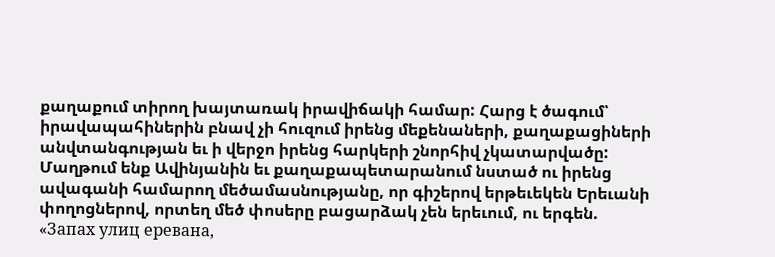քաղաքում տիրող խայտառակ իրավիճակի համար: Հարց է ծագում՝ իրավապահիներին բնավ չի հուզում իրենց մեքենաների, քաղաքացիների անվտանգության եւ ի վերջո իրենց հարկերի շնորհիվ չկատարվածը:
Մաղթում ենք Ավինյանին եւ քաղաքապետարանում նստած ու իրենց ավագանի համարող մեծամասնությանը, որ գիշերով երթեւեկեն Երեւանի փողոցներով, որտեղ մեծ փոսերը բացարձակ չեն երեւում, ու երգեն.
«Запах улиц еревана,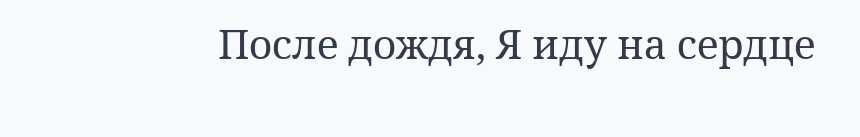После дождя, Я иду на сердце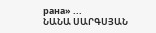рана» ...
ՆԱՆԱ ՍԱՐԳՍՅԱՆ